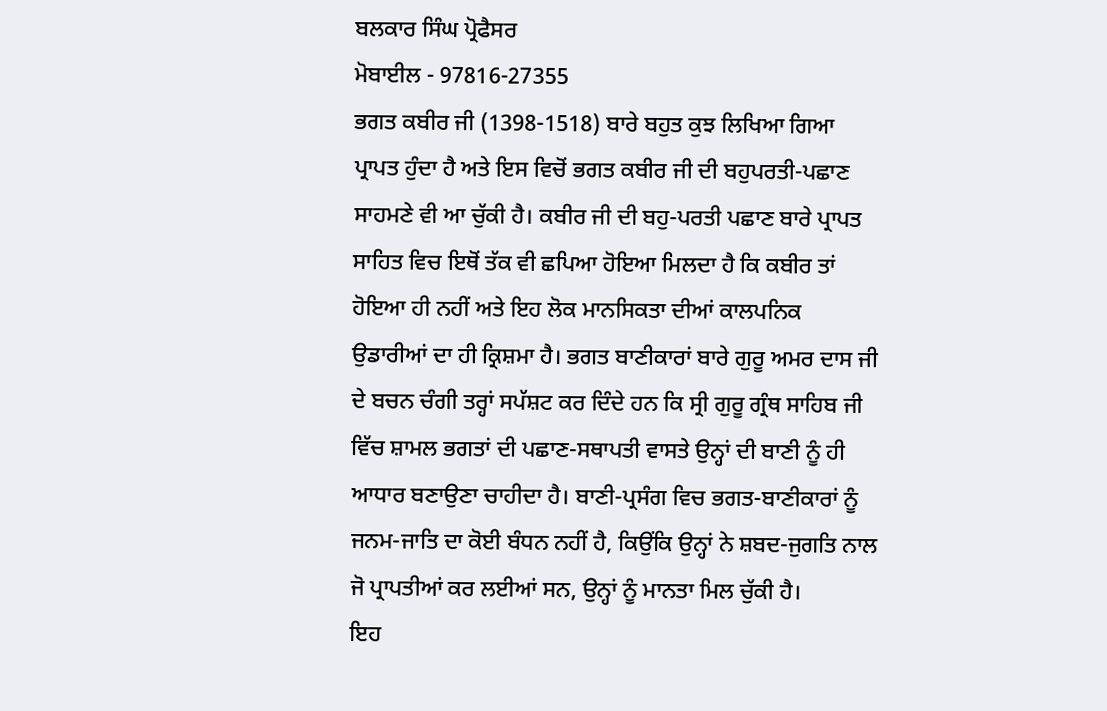ਬਲਕਾਰ ਸਿੰਘ ਪ੍ਰੋਫੈਸਰ
ਮੋਬਾਈਲ - 97816-27355
ਭਗਤ ਕਬੀਰ ਜੀ (1398-1518) ਬਾਰੇ ਬਹੁਤ ਕੁਝ ਲਿਖਿਆ ਗਿਆ ਪ੍ਰਾਪਤ ਹੁੰਦਾ ਹੈ ਅਤੇ ਇਸ ਵਿਚੋਂ ਭਗਤ ਕਬੀਰ ਜੀ ਦੀ ਬਹੁਪਰਤੀ-ਪਛਾਣ ਸਾਹਮਣੇ ਵੀ ਆ ਚੁੱਕੀ ਹੈ। ਕਬੀਰ ਜੀ ਦੀ ਬਹੁ-ਪਰਤੀ ਪਛਾਣ ਬਾਰੇ ਪ੍ਰਾਪਤ ਸਾਹਿਤ ਵਿਚ ਇਥੋਂ ਤੱਕ ਵੀ ਛਪਿਆ ਹੋਇਆ ਮਿਲਦਾ ਹੈ ਕਿ ਕਬੀਰ ਤਾਂ ਹੋਇਆ ਹੀ ਨਹੀਂ ਅਤੇ ਇਹ ਲੋਕ ਮਾਨਸਿਕਤਾ ਦੀਆਂ ਕਾਲਪਨਿਕ ਉਡਾਰੀਆਂ ਦਾ ਹੀ ਕ੍ਰਿਸ਼ਮਾ ਹੈ। ਭਗਤ ਬਾਣੀਕਾਰਾਂ ਬਾਰੇ ਗੁਰੂ ਅਮਰ ਦਾਸ ਜੀ ਦੇ ਬਚਨ ਚੰਗੀ ਤਰ੍ਹਾਂ ਸਪੱਸ਼ਟ ਕਰ ਦਿੰਦੇ ਹਨ ਕਿ ਸ੍ਰੀ ਗੁਰੂ ਗ੍ਰੰਥ ਸਾਹਿਬ ਜੀ ਵਿੱਚ ਸ਼ਾਮਲ ਭਗਤਾਂ ਦੀ ਪਛਾਣ-ਸਥਾਪਤੀ ਵਾਸਤੇ ਉਨ੍ਹਾਂ ਦੀ ਬਾਣੀ ਨੂੰ ਹੀ ਆਧਾਰ ਬਣਾਉਣਾ ਚਾਹੀਦਾ ਹੈ। ਬਾਣੀ-ਪ੍ਰਸੰਗ ਵਿਚ ਭਗਤ-ਬਾਣੀਕਾਰਾਂ ਨੂੰ ਜਨਮ-ਜਾਤਿ ਦਾ ਕੋਈ ਬੰਧਨ ਨਹੀਂ ਹੈ, ਕਿਉਂਕਿ ਉਨ੍ਹਾਂ ਨੇ ਸ਼ਬਦ-ਜੁਗਤਿ ਨਾਲ ਜੋ ਪ੍ਰਾਪਤੀਆਂ ਕਰ ਲਈਆਂ ਸਨ, ਉਨ੍ਹਾਂ ਨੂੰ ਮਾਨਤਾ ਮਿਲ ਚੁੱਕੀ ਹੈ।
ਇਹ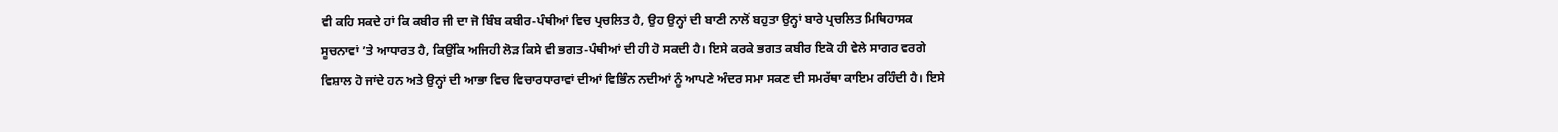ਵੀ ਕਹਿ ਸਕਦੇ ਹਾਂ ਕਿ ਕਬੀਰ ਜੀ ਦਾ ਜੋ ਬਿੰਬ ਕਬੀਰ-ਪੰਥੀਆਂ ਵਿਚ ਪ੍ਰਚਲਿਤ ਹੈ, ਉਹ ਉਨ੍ਹਾਂ ਦੀ ਬਾਣੀ ਨਾਲੋਂ ਬਹੁਤਾ ਉਨ੍ਹਾਂ ਬਾਰੇ ਪ੍ਰਚਲਿਤ ਮਿਥਿਹਾਸਕ ਸੂਚਨਾਵਾਂ ’ਤੇ ਆਧਾਰਤ ਹੈ, ਕਿਉਂਕਿ ਅਜਿਹੀ ਲੋੜ ਕਿਸੇ ਵੀ ਭਗਤ-ਪੰਥੀਆਂ ਦੀ ਹੀ ਹੋ ਸਕਦੀ ਹੈ। ਇਸੇ ਕਰਕੇ ਭਗਤ ਕਬੀਰ ਇਕੋ ਹੀ ਵੇਲੇ ਸਾਗਰ ਵਰਗੇ ਵਿਸ਼ਾਲ ਹੋ ਜਾਂਦੇ ਹਨ ਅਤੇ ਉਨ੍ਹਾਂ ਦੀ ਆਭਾ ਵਿਚ ਵਿਚਾਰਧਾਰਾਵਾਂ ਦੀਆਂ ਵਿਭਿੰਨ ਨਦੀਆਂ ਨੂੰ ਆਪਣੇ ਅੰਦਰ ਸਮਾ ਸਕਣ ਦੀ ਸਮਰੱਥਾ ਕਾਇਮ ਰਹਿੰਦੀ ਹੈ। ਇਸੇ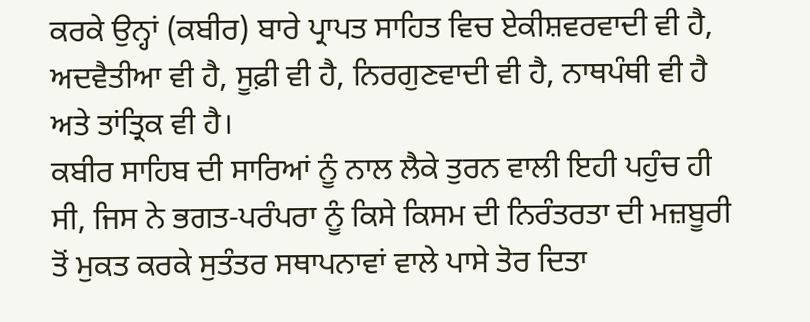ਕਰਕੇ ਉਨ੍ਹਾਂ (ਕਬੀਰ) ਬਾਰੇ ਪ੍ਰਾਪਤ ਸਾਹਿਤ ਵਿਚ ਏਕੀਸ਼ਵਰਵਾਦੀ ਵੀ ਹੈ, ਅਦਵੈਤੀਆ ਵੀ ਹੈ, ਸੂਫ਼ੀ ਵੀ ਹੈ, ਨਿਰਗੁਣਵਾਦੀ ਵੀ ਹੈ, ਨਾਥਪੰਥੀ ਵੀ ਹੈ ਅਤੇ ਤਾਂਤ੍ਰਿਕ ਵੀ ਹੈ।
ਕਬੀਰ ਸਾਹਿਬ ਦੀ ਸਾਰਿਆਂ ਨੂੰ ਨਾਲ ਲੈਕੇ ਤੁਰਨ ਵਾਲੀ ਇਹੀ ਪਹੁੰਚ ਹੀ ਸੀ, ਜਿਸ ਨੇ ਭਗਤ-ਪਰੰਪਰਾ ਨੂੰ ਕਿਸੇ ਕਿਸਮ ਦੀ ਨਿਰੰਤਰਤਾ ਦੀ ਮਜ਼ਬੂਰੀ ਤੋਂ ਮੁਕਤ ਕਰਕੇ ਸੁਤੰਤਰ ਸਥਾਪਨਾਵਾਂ ਵਾਲੇ ਪਾਸੇ ਤੋਰ ਦਿਤਾ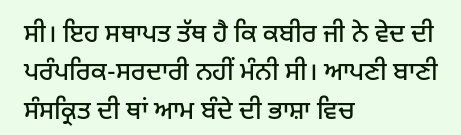ਸੀ। ਇਹ ਸਥਾਪਤ ਤੱਥ ਹੈ ਕਿ ਕਬੀਰ ਜੀ ਨੇ ਵੇਦ ਦੀ ਪਰੰਪਰਿਕ-ਸਰਦਾਰੀ ਨਹੀਂ ਮੰਨੀ ਸੀ। ਆਪਣੀ ਬਾਣੀ ਸੰਸਕ੍ਰਿਤ ਦੀ ਥਾਂ ਆਮ ਬੰਦੇ ਦੀ ਭਾਸ਼ਾ ਵਿਚ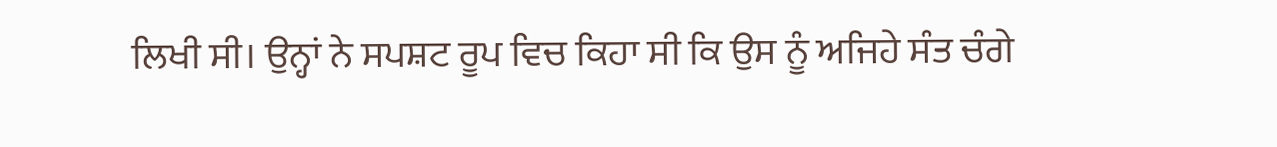ਲਿਖੀ ਸੀ। ਉਨ੍ਹਾਂ ਨੇ ਸਪਸ਼ਟ ਰੂਪ ਵਿਚ ਕਿਹਾ ਸੀ ਕਿ ਉਸ ਨੂੰ ਅਜਿਹੇ ਸੰਤ ਚੰਗੇ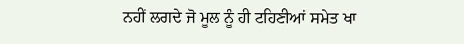ਨਹੀਂ ਲਗਦੇ ਜੋ ਮੂਲ ਨੂੰ ਹੀ ਟਹਿਣੀਆਂ ਸਮੇਤ ਖਾ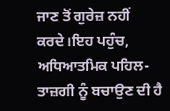ਜਾਣ ਤੋਂ ਗੁਰੇਜ਼ ਨਹੀਂ ਕਰਦੇ।ਇਹ ਪਹੁੰਚ, ਅਧਿਆਤਮਿਕ ਪਹਿਲ-ਤਾਜ਼ਗੀ ਨੂੰ ਬਚਾਉਣ ਦੀ ਹੈ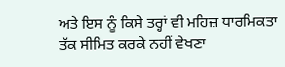ਅਤੇ ਇਸ ਨੂੰ ਕਿਸੇ ਤਰ੍ਹਾਂ ਵੀ ਮਹਿਜ਼ ਧਾਰਮਿਕਤਾ ਤੱਕ ਸੀਮਿਤ ਕਰਕੇ ਨਹੀਂ ਵੇਖਣਾ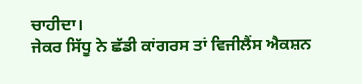ਚਾਹੀਦਾ।
ਜੇਕਰ ਸਿੱਧੂ ਨੇ ਛੱਡੀ ਕਾਂਗਰਸ ਤਾਂ ਵਿਜੀਲੈਂਸ ਐਕਸ਼ਨ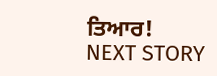ਤਿਆਰ!
NEXT STORY